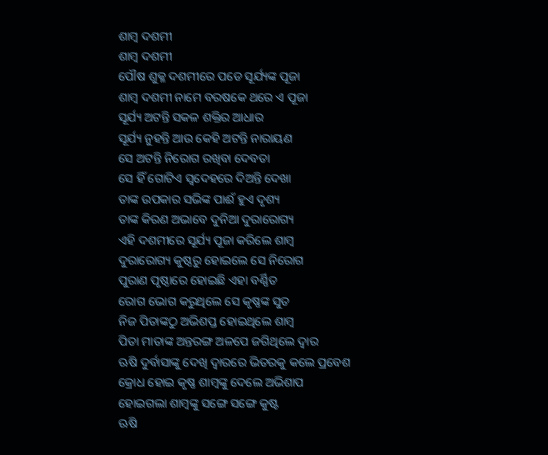ଶାମ୍ବ ଦଶମୀ
ଶାମ୍ବ ଦଶମୀ
ପୌଷ ଶୁକ୍ଳ ଦଶମୀରେ ପଡେ ସୂର୍ଯ୍ୟଙ୍କ ପୂଜା
ଶାମ୍ବ ଦଶମୀ ନାମେ ବରଷକେ ଥରେ ଏ ପୂଜା
ସୂର୍ଯ୍ୟ ଅଟନ୍ତି ସକଳ ଶକ୍ତିର ଆଧାର
ସୂର୍ଯ୍ୟ ନୁହନ୍ତି ଆଉ କେହି ଅଟନ୍ତି ନାରାୟଣ
ସେ ଅଟନ୍ତି ନିରୋଗ ରଖିବା ଦେବତା
ସେ ହିଁ ଗୋଟିଏ ସ୍ବଦେହରେ ଦିଅନ୍ତି ଦେଖା
ତାଙ୍କ ଉପକାର ସଭିଙ୍କ ପାଈଁ ହୁଏ ଦୃଶ୍ୟ
ତାଙ୍କ କିରଣ ଅଭାବେ ଦୁନିଆ ଦୁରାରୋଗ୍ୟ
ଏହି ଦଶମୀରେ ସୂର୍ଯ୍ୟ ପୂଜା କରିଲେ ଶାମ୍ବ
ଦୁରାରୋଗ୍ୟ କୁଷ୍ଠରୁ ହୋଇଲେ ସେ ନିରୋଗ
ପୁରାଣ ପୃଷ୍ଠାରେ ହୋଇଛି ଏହା ବର୍ଣ୍ଣିତ
ରୋଗ ଭୋଗ କରୁଥିଲେ ସେ କୃଷ୍ଣଙ୍କ ସୁତ
ନିଜ ପିତାଙ୍କଠୁ ଅଭିଶପ୍ତ ହୋଇଥିଲେ ଶାମ୍ବ
ପିତା ମାତାଙ୍କ ଅନ୍ତରଙ୍ଗ ଅଳପେ ଜଗିଥିଲେ ଦ୍ୱାର
ଋଷି ଦୁର୍ବାସାଙ୍କୁ ଦେଖି ଦ୍ୱାରରେ ଭିତରକୁ କଲେ ପ୍ରବେଶ
କ୍ରୋଧ ହୋଇ କୃଷ୍ଣ ଶାମ୍ବଙ୍କୁ ଦେଲେ ଅଭିଶାପ
ହୋଇଗଲା ଶାମ୍ବଙ୍କୁ ସଙ୍ଗେ ସଙ୍ଗେ କୁଷ୍ଟ
ଋଷି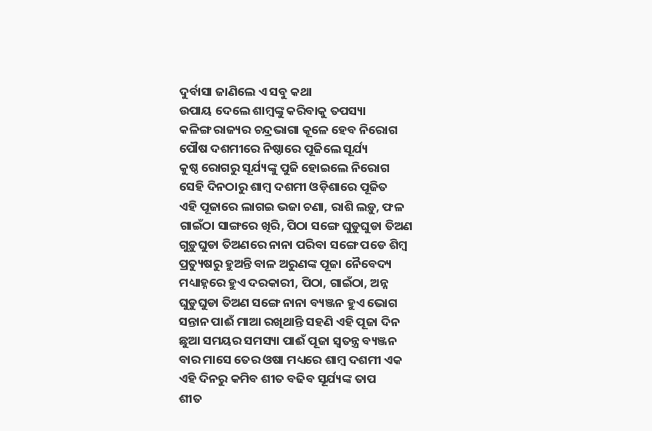ଦୁର୍ବାସା ଜାଣିଲେ ଏ ସବୁ କଥା
ଉପାୟ ଦେଲେ ଶାମ୍ବଙ୍କୁ କରିବାକୁ ତପସ୍ୟା
କଳିଙ୍ଗ ରାଜ୍ୟର ଚନ୍ଦ୍ରଭାଗା କୂଳେ ହେବ ନିରୋଗ
ପୌଷ ଦଶମୀରେ ନିଷ୍ଠାରେ ପୂଜିଲେ ସୂର୍ଯ୍ୟ
କୁଷ୍ଠ ରୋଗରୁ ସୂର୍ଯ୍ୟଙ୍କୁ ପୁଜି ହୋଇଲେ ନିରୋଗ
ସେହି ଦିନଠାରୁ ଶାମ୍ବ ଦଶମୀ ଓଡ଼ିଶାରେ ପୂଜିତ
ଏହି ପୂଜାରେ ଲାଗଇ ଭଜା ଚଣା, ରାଶି ଲଡ଼ୁ, ଫଳ
ଗାଇଁଠା ସାଙ୍ଗରେ ଖିରି, ପିଠା ସଙ୍ଗେ ଘୁଡୁଘୁଡା ତିଅଣ
ଗୁଡ଼ୁଘୁଡା ତିଅଣରେ ନାନା ପରିବା ସଙ୍ଗେ ପଡେ ଶିମ୍ବ
ପ୍ରତ୍ୟୁଷରୁ ହୁଅନ୍ତି ବାଳ ଅରୁଣଙ୍କ ପୂଜା ନୈବେଦ୍ୟ
ମଧ୍ୟାହ୍ନରେ ହୁଏ ଦରକାରୀ, ପିଠା, ଗାଇଁଠା, ଅନ୍ନ
ଘୁଡୁଘୁଡା ତିଅଣ ସଙ୍ଗେ ନାନା ବ୍ୟଞ୍ଜନ ହୁଏ ଭୋଗ
ସନ୍ତାନ ପାଈଁ ମାଆ ରଖିଥାନ୍ତି ସହଣି ଏହି ପୂଜା ଦିନ
ଛୁଆ ସମୟର ସମସ୍ୟା ପାଈଁ ପୂଜା ସ୍ୱତନ୍ତ୍ର ବ୍ୟଞ୍ଜନ
ବାର ମାସେ ତେର ଓଷା ମଧ୍ୟରେ ଶାମ୍ବ ଦଶମୀ ଏକ
ଏହି ଦିନରୁ କମିବ ଶୀତ ବଢିବ ସୂର୍ଯ୍ୟଙ୍କ ତାପ
ଶୀତ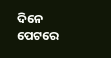ଦିନେ ପେଟରେ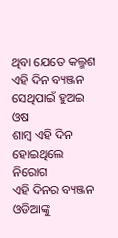ଥିବା ଯେତେ କଲ୍ମଶ
ଏହି ଦିନ ବ୍ୟଞ୍ଜନ ସେଥିପାଇଁ ହୁଅଇ ଓଷ
ଶାମ୍ବ ଏହି ଦିନ ହୋଇଥିଲେ ନିରୋଗ
ଏହି ଦିନର ବ୍ୟଞ୍ଜନ ଓଡିଆଙ୍କୁ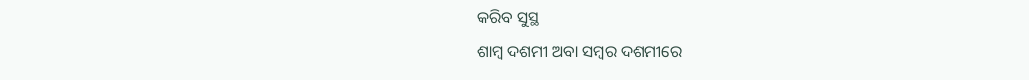କରିବ ସୁସ୍ଥ
ଶାମ୍ବ ଦଶମୀ ଅବା ସମ୍ବର ଦଶମୀରେ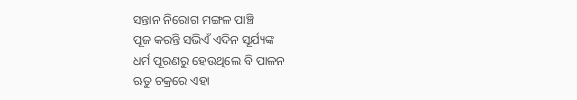ସନ୍ତାନ ନିରୋଗ ମଙ୍ଗଳ ପାଞ୍ଚି
ପୂଜ କରନ୍ତି ସଭିଏଁ ଏଦିନ ସୂର୍ଯ୍ୟଙ୍କ
ଧର୍ମ ପୂରଣରୁ ହେଉଥିଲେ ବି ପାଳନ
ଋତୁ ଚକ୍ରରେ ଏହା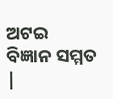ଅଟଇ ବିଜ୍ଞାନ ସମ୍ମତ |